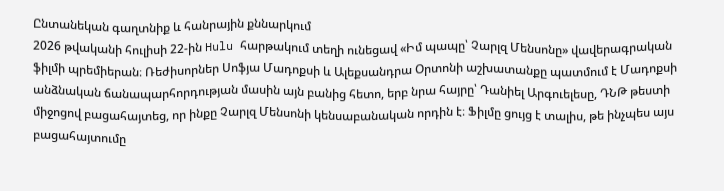Ընտանեկան գաղտնիք և հանրային քննարկում
2026 թվականի հուլիսի 22-ին Hulu հարթակում տեղի ունեցավ «Իմ պապը՝ Չարլզ Մենսոնը» վավերագրական ֆիլմի պրեմիերան։ Ռեժիսորներ Սոֆյա Մադոքսի և Ալեքսանդրա Օրտոնի աշխատանքը պատմում է Մադոքսի անձնական ճանապարհորդության մասին այն բանից հետո, երբ նրա հայրը՝ Դանիել Արգուելեսը, ԴՆԹ թեստի միջոցով բացահայտեց, որ ինքը Չարլզ Մենսոնի կենսաբանական որդին է։ Ֆիլմը ցույց է տալիս, թե ինչպես այս բացահայտումը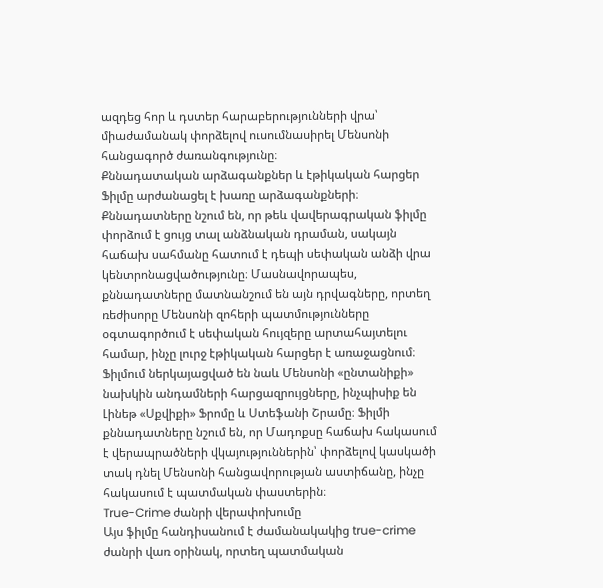ազդեց հոր և դստեր հարաբերությունների վրա՝ միաժամանակ փորձելով ուսումնասիրել Մենսոնի հանցագործ ժառանգությունը։
Քննադատական արձագանքներ և էթիկական հարցեր
Ֆիլմը արժանացել է խառը արձագանքների։ Քննադատները նշում են, որ թեև վավերագրական ֆիլմը փորձում է ցույց տալ անձնական դրաման, սակայն հաճախ սահմանը հատում է դեպի սեփական անձի վրա կենտրոնացվածությունը։ Մասնավորապես, քննադատները մատնանշում են այն դրվագները, որտեղ ռեժիսորը Մենսոնի զոհերի պատմությունները օգտագործում է սեփական հույզերը արտահայտելու համար, ինչը լուրջ էթիկական հարցեր է առաջացնում։
Ֆիլմում ներկայացված են նաև Մենսոնի «ընտանիքի» նախկին անդամների հարցազրույցները, ինչպիսիք են Լինեթ «Սքվիքի» Ֆրոմը և Ստեֆանի Շրամը։ Ֆիլմի քննադատները նշում են, որ Մադոքսը հաճախ հակասում է վերապրածների վկայություններին՝ փորձելով կասկածի տակ դնել Մենսոնի հանցավորության աստիճանը, ինչը հակասում է պատմական փաստերին։
True-Crime ժանրի վերափոխումը
Այս ֆիլմը հանդիսանում է ժամանակակից true-crime ժանրի վառ օրինակ, որտեղ պատմական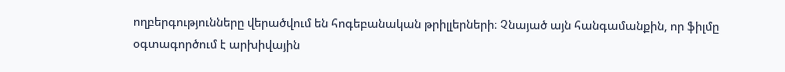ողբերգությունները վերածվում են հոգեբանական թրիլլերների։ Չնայած այն հանգամանքին, որ ֆիլմը օգտագործում է արխիվային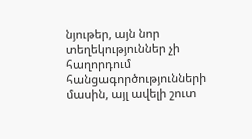նյութեր, այն նոր տեղեկություններ չի հաղորդում հանցագործությունների մասին, այլ ավելի շուտ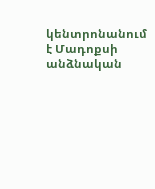կենտրոնանում է Մադոքսի անձնական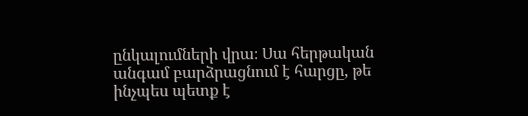ընկալումների վրա։ Սա հերթական անգամ բարձրացնում է հարցը, թե ինչպես պետք է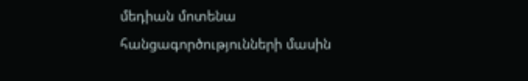մեդիան մոտենա հանցագործությունների մասին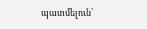պատմելուն՝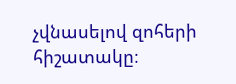չվնասելով զոհերի հիշատակը։